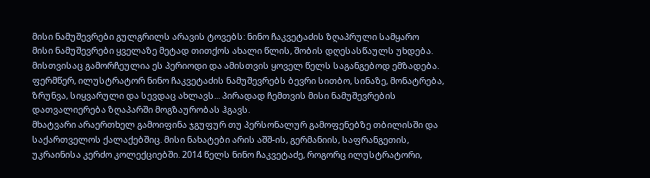მისი ნამუშევრები გულგრილს არავის ტოვებს: ნინო ჩაკვეტაძის ზღაპრული სამყარო
მისი ნამუშევრები ყველაზე მეტად თითქოს ახალი წლის, შობის დღესასწაულს უხდება. მისთვისაც გამორჩეულია ეს პერიოდი და ამისთვის ყოველ წელს საგანგებოდ ემზადება.
ფერმწერ, ილუსტრატორ ნინო ჩაკვეტაძის ნამუშევრებს ბევრი სითბო, სინაზე, მონატრება, ზრუნვა, სიყვარული და სევდაც ახლავს... პირადად ჩემთვის მისი ნამუშევრების დათვალიერება ზღაპარში მოგზაურობას ჰგავს.
მხატვარი არაერთხელ გამოიფინა ჯგუფურ თუ პერსონალურ გამოფენებზე თბილისში და საქართველოს ქალაქებშიც. მისი ნახატები არის აშშ-ის, გერმანიის, საფრანგეთის, უკრაინისა კერძო კოლექციებში. 2014 წელს ნინო ჩაკვეტაძე, როგორც ილუსტრატორი,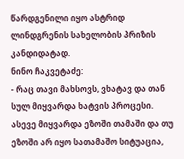წარდგენილი იყო ასტრიდ ლინდგრენის სახელობის პრიზის კანდიდატად.
ნინო ჩაკვეტაძე:
- რაც თავი მახსოვს, ვხატავ და თან სულ მიყვარდა ხატვის პროცესი. ასევე მიყვარდა ეზოში თამაში და თუ ეზოში არ იყო სათამაშო სიტუაცია,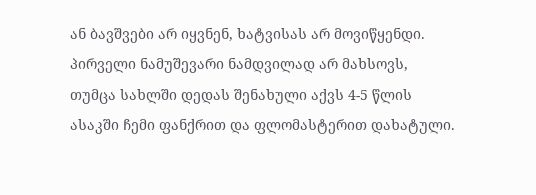ან ბავშვები არ იყვნენ, ხატვისას არ მოვიწყენდი. პირველი ნამუშევარი ნამდვილად არ მახსოვს, თუმცა სახლში დედას შენახული აქვს 4-5 წლის ასაკში ჩემი ფანქრით და ფლომასტერით დახატული.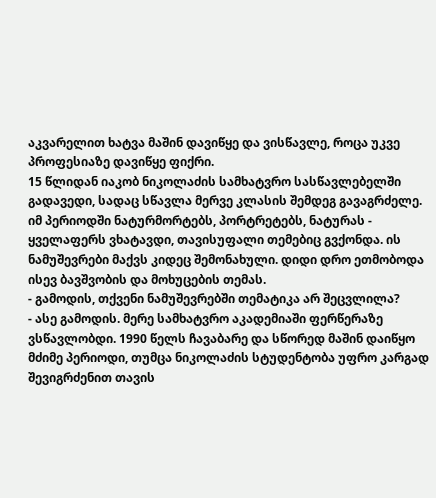აკვარელით ხატვა მაშინ დავიწყე და ვისწავლე, როცა უკვე პროფესიაზე დავიწყე ფიქრი.
15 წლიდან იაკობ ნიკოლაძის სამხატვრო სასწავლებელში გადავედი, სადაც სწავლა მერვე კლასის შემდეგ გავაგრძელე. იმ პერიოდში ნატურმორტებს, პორტრეტებს, ნატურას - ყველაფერს ვხატავდი, თავისუფალი თემებიც გვქონდა. ის ნამუშევრები მაქვს კიდეც შემონახული. დიდი დრო ეთმობოდა ისევ ბავშვობის და მოხუცების თემას.
- გამოდის, თქვენი ნამუშევრებში თემატიკა არ შეცვლილა?
- ასე გამოდის. მერე სამხატვრო აკადემიაში ფერწერაზე ვსწავლობდი. 1990 წელს ჩავაბარე და სწორედ მაშინ დაიწყო მძიმე პერიოდი, თუმცა ნიკოლაძის სტუდენტობა უფრო კარგად შევიგრძენით თავის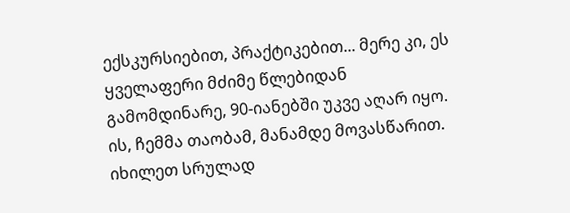ექსკურსიებით, პრაქტიკებით... მერე კი, ეს ყველაფერი მძიმე წლებიდან გამომდინარე, 90-იანებში უკვე აღარ იყო. ის, ჩემმა თაობამ, მანამდე მოვასწარით. იხილეთ სრულად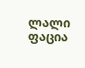ლალი ფაცია